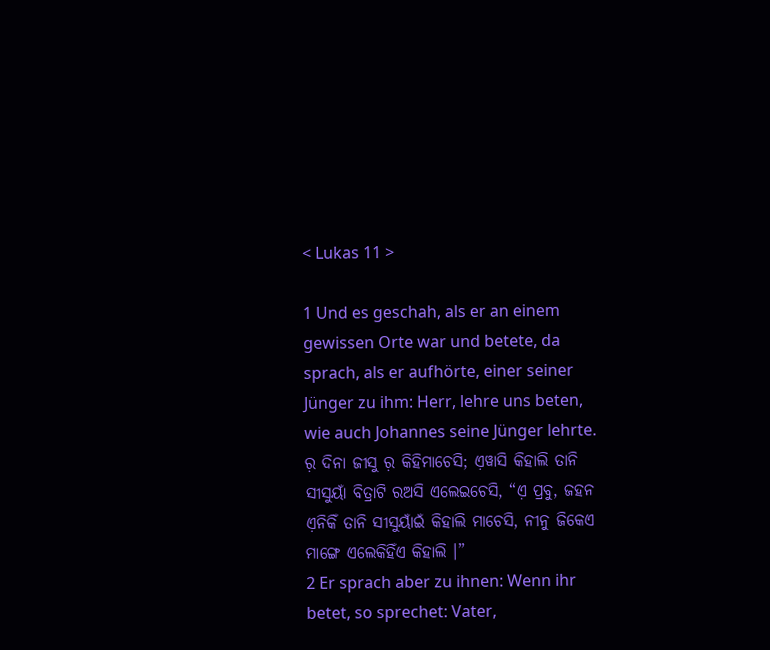< Lukas 11 >

1 Und es geschah, als er an einem gewissen Orte war und betete, da sprach, als er aufhörte, einer seiner Jünger zu ihm: Herr, lehre uns beten, wie auch Johannes seine Jünger lehrte.
ର଼ ଦିନା ଜୀସୁ ର଼ କିହିମାଚେସି; ଏ଼ୱାସି କିହାଲି ତାନି ସୀସୁୟାଁ ବିତ୍ରାଟି ରଅସି ଏଲେଇଚେସି, “ଏ଼ ପ୍ରବୁ, ଜହନ ଏ଼ନିକିଁ ତାନି ସୀସୁୟାଁଇଁ କିହାଲି ମାଚେସି, ନୀନୁ ଜିକେଏ ମାଙ୍ଗେ ଏଲେକିହିଁଏ କିହାଲି ।”
2 Er sprach aber zu ihnen: Wenn ihr betet, so sprechet: Vater,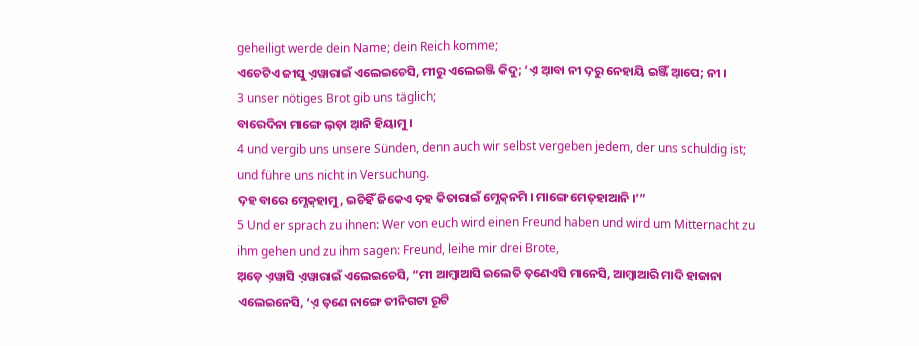geheiligt werde dein Name; dein Reich komme;
ଏଚେଟିଏ ଜୀସୁ ଏ଼ୱାରାଇଁ ଏଲେଇଚେସି, ମୀରୁ ଏଲେଇଞ୍ଜି କିଦୁ; ‘ଏ଼ ଆ଼ବା ନୀ ଦ଼ରୁ ନେହାୟି ଇଞ୍ଜିଁ ଆ଼ପେ; ନୀ ।
3 unser nötiges Brot gib uns täglich;
ବାରେଦିନା ମାଙ୍ଗେ ଲ଼ଡ଼ା ଆ଼ନି ହିୟାମୁ ।
4 und vergib uns unsere Sünden, denn auch wir selbst vergeben jedem, der uns schuldig ist; und führe uns nicht in Versuchung.
ଦ଼ହ ବାରେ ମ୍ଣେକ୍‌ହାମୁ, ଇଚିହିଁ ଜିକେଏ ଦ଼ହ କିତାରାଇଁ ମ୍ଣେକ୍‌ନମି । ମାଙ୍ଗେ ମେତ୍‌ହାଆନି ।’”
5 Und er sprach zu ihnen: Wer von euch wird einen Freund haben und wird um Mitternacht zu ihm gehen und zu ihm sagen: Freund, leihe mir drei Brote,
ଅ଼ଡ଼େ ଏ଼ୱାସି ଏ଼ୱାରାଇଁ ଏଲେଇଚେସି, “ମୀ ଆମ୍ବାଆସି ଇଲେତି ତ଼ଣେଏସି ମାନେସି, ଆମ୍ବାଆରି ମାଦି ହାଜାନା ଏଲେଇନେସି, ‘ଏ଼ ତ଼ଣେ ନାଙ୍ଗେ ତୀନିଗଟା ରୂଟି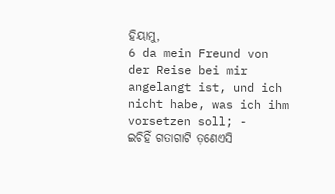ହିୟାମୁ,
6 da mein Freund von der Reise bei mir angelangt ist, und ich nicht habe, was ich ihm vorsetzen soll; -
ଇଚିହିଁ ଗତାଗାଟି ତ଼ଣେଏସି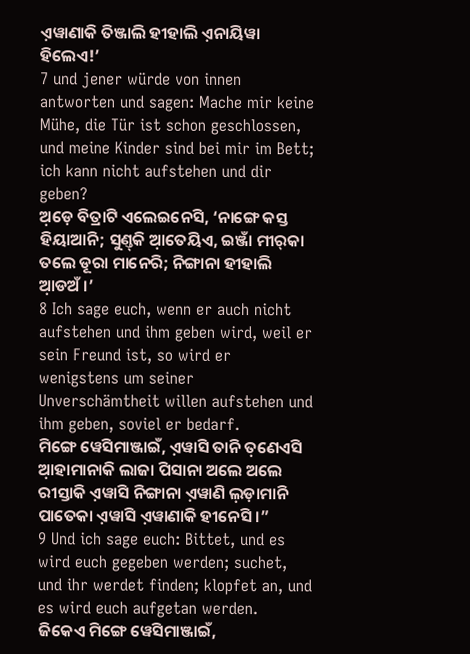ଏ଼ୱାଣାକି ତିଞ୍ଜାଲି ହୀହାଲି ଏ଼ନାୟିୱା ହିଲେଏ!’
7 und jener würde von innen antworten und sagen: Mache mir keine Mühe, die Tür ist schon geschlossen, und meine Kinder sind bei mir im Bett; ich kann nicht aufstehen und dir geben?
ଅ଼ଡ଼େ ବିତ୍ରାଟି ଏଲେଇନେସି, ‘ନାଙ୍ଗେ କସ୍ତ ହିୟାଆନି; ସୁଣ୍ତ୍‌କି ଆ଼ତେୟିଏ, ଇଞ୍ଜାଁ ମୀର୍‌କା ତଲେ ଡୂରା ମାନେରି; ନିଙ୍ଗାନା ହୀହାଲି ଆ଼ଡଅଁ ।’
8 Ich sage euch, wenn er auch nicht aufstehen und ihm geben wird, weil er sein Freund ist, so wird er wenigstens um seiner Unverschämtheit willen aufstehen und ihm geben, soviel er bedarf.
ମିଙ୍ଗେ ୱେସିମାଞ୍ଜାଇଁ, ଏ଼ୱାସି ତାନି ତ଼ଣେଏସି ଆ଼ହାମାନାକି ଲାଜା ପିସାନା ଅଲେ ଅଲେ ରୀସ୍ତାକି ଏ଼ୱାସି ନିଙ୍ଗାନା ଏ଼ୱାଣି ଲ଼ଡ଼ାମାନି ପାତେକା ଏ଼ୱାସି ଏ଼ୱାଣାକି ହୀନେସି ।”
9 Und ich sage euch: Bittet, und es wird euch gegeben werden; suchet, und ihr werdet finden; klopfet an, und es wird euch aufgetan werden.
ଜିକେଏ ମିଙ୍ଗେ ୱେସିମାଞ୍ଜାଇଁ,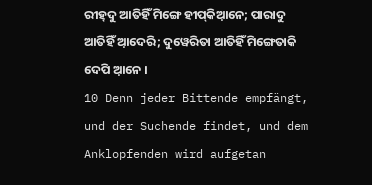ରୀହ୍‌ଦୁ ଆତିହିଁ ମିଙ୍ଗେ ହୀପ୍‌କିଆ଼ନେ; ପାରାଦୁ ଆତିହିଁ ଆ଼ଦେରି; ଦୁୱେରିତା ଆତିହିଁ ମିଙ୍ଗେତାକି ଦେପି ଆ଼ନେ ।
10 Denn jeder Bittende empfängt, und der Suchende findet, und dem Anklopfenden wird aufgetan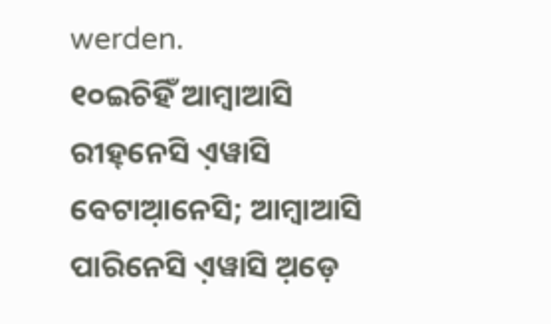werden.
୧୦ଇଚିହିଁ ଆମ୍ବାଆସି ରୀହ୍‌ନେସି ଏ଼ୱାସି ବେଟାଆ଼ନେସି; ଆମ୍ବାଆସି ପାରିନେସି ଏ଼ୱାସି ଅ଼ଡ଼େ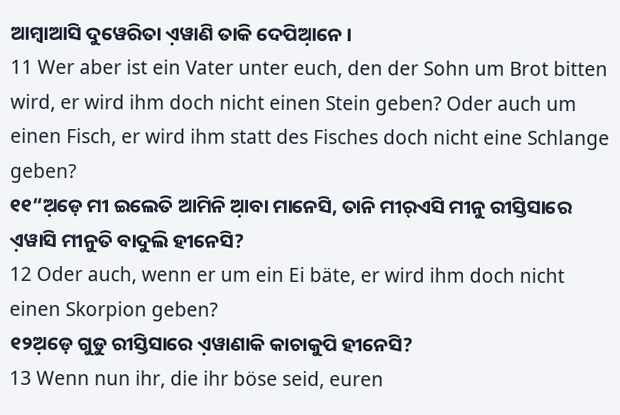ଆମ୍ବାଆସି ଦୁୱେରିତା ଏ଼ୱାଣି ତାକି ଦେପିଆ଼ନେ ।
11 Wer aber ist ein Vater unter euch, den der Sohn um Brot bitten wird, er wird ihm doch nicht einen Stein geben? Oder auch um einen Fisch, er wird ihm statt des Fisches doch nicht eine Schlange geben?
୧୧“ଅ଼ଡ଼େ ମୀ ଇଲେତି ଆମିନି ଆ଼ବା ମାନେସି, ତାନି ମୀର୍‌ଏସି ମୀନୁ ରୀସ୍ତିସାରେ ଏ଼ୱାସି ମୀନୁତି ବାଦୁଲି ହୀନେସି?
12 Oder auch, wenn er um ein Ei bäte, er wird ihm doch nicht einen Skorpion geben?
୧୨ଅ଼ଡ଼େ ଗୁଡୁ ରୀସ୍ତିସାରେ ଏ଼ୱାଣାକି କାଚାକୁପି ହୀନେସି?
13 Wenn nun ihr, die ihr böse seid, euren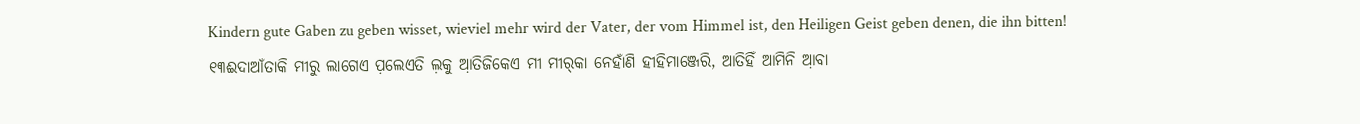Kindern gute Gaben zu geben wisset, wieviel mehr wird der Vater, der vom Himmel ist, den Heiligen Geist geben denen, die ihn bitten!
୧୩ଈଦାଆଁତାକି ମୀରୁ ଲାଗେଏ ପ଼ଲେଏତି ଲ଼କୁ ଆ଼ତିଜିକେଏ ମୀ ମୀର୍‌କା ନେହାଁଣି ହୀହିମାଞ୍ଜେରି, ଆତିହିଁ ଆମିନି ଆ଼ବା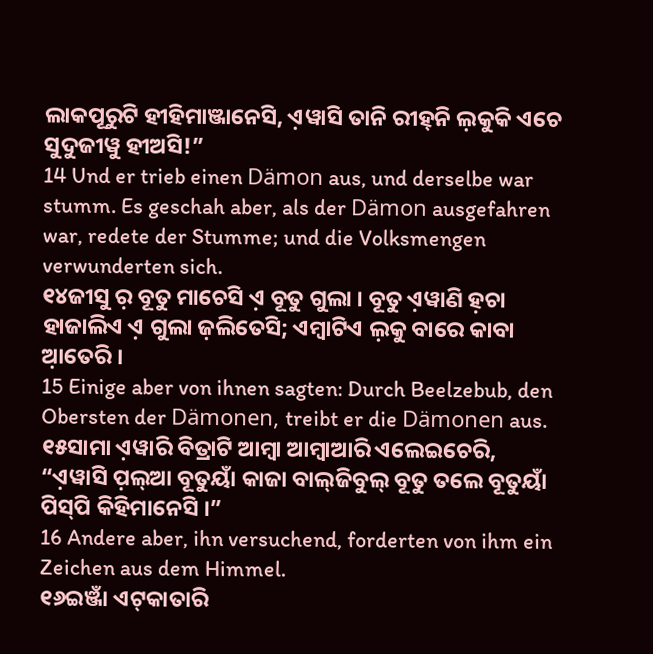ଲାକପୂରୁଟି ହୀହିମାଞ୍ଜାନେସି, ଏ଼ୱାସି ତାନି ରୀହ୍‌ନି ଲ଼କୁକି ଏଚେ ସୁଦୁଜୀୱୁ ହୀଅସି!”
14 Und er trieb einen Dämon aus, und derselbe war stumm. Es geschah aber, als der Dämon ausgefahren war, redete der Stumme; und die Volksmengen verwunderten sich.
୧୪ଜୀସୁ ର଼ ବୂତୁ ମାଚେସି ଏ଼ ବୂତୁ ଗୁଲା । ବୂତୁ ଏ଼ୱାଣି ହ଼ଚା ହାଜାଲିଏ ଏ଼ ଗୁଲା ଜ଼ଲିତେସି; ଏମ୍ବାଟିଏ ଲ଼କୁ ବାରେ କାବା ଆ଼ତେରି ।
15 Einige aber von ihnen sagten: Durch Beelzebub, den Obersten der Dämonen, treibt er die Dämonen aus.
୧୫ସାମା ଏ଼ୱାରି ବିତ୍ରାଟି ଆମ୍ବା ଆମ୍ବାଆରି ଏଲେଇଚେରି, “ଏ଼ୱାସି ପ଼ଲ୍‌ଆ ବୂତୁୟାଁ କାଜା ବାଲ୍‌ଜିବୁଲ୍‌ ବୂତୁ ତଲେ ବୂତୁୟାଁ ପିସ୍‌ପି କିହିମାନେସି ।”
16 Andere aber, ihn versuchend, forderten von ihm ein Zeichen aus dem Himmel.
୧୬ଇଞ୍ଜାଁ ଏଟ୍‌କାତାରି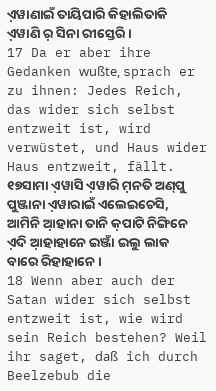ଏ଼ୱାଣାଇଁ ତାୟିପାରି କିହାଲିତାକି ଏ଼ୱାଣି ର଼ ସିନା ରୀସ୍ତେରି ।
17 Da er aber ihre Gedanken wußte, sprach er zu ihnen: Jedes Reich, das wider sich selbst entzweit ist, wird verwüstet, und Haus wider Haus entzweit, fällt.
୧୭ସାମା ଏ଼ୱାସି ଏ଼ୱାରି ମ଼ନତି ଅଣ୍‌ପୁ ପୁଞ୍ଜାନା ଏ଼ୱାରାଇଁ ଏଲେଇଚେସି, ଆମିନି ଆ଼ହାନା ତାନି କ଼ପାଟି ନିଙ୍ଗିନେ ଏ଼ଦି ଆ଼ହାହାନେ ଇଞ୍ଜାଁ ଇଲୁ ଲାକ ବାରେ ରିହାହାନେ ।
18 Wenn aber auch der Satan wider sich selbst entzweit ist, wie wird sein Reich bestehen? Weil ihr saget, daß ich durch Beelzebub die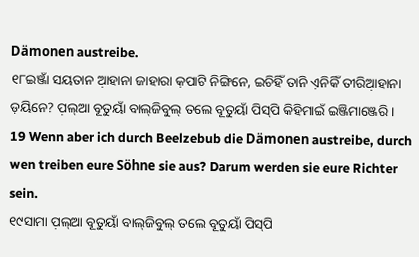Dämonen austreibe.
୧୮ଇଞ୍ଜାଁ ସୟତାନ ଆ଼ହାନା ଜାହାରା କ଼ପାଟି ନିଙ୍ଗିନେ, ଇଚିହିଁ ତାନି ଏ଼ନିକିଁ ତୀରିଆ଼ହାନା ଡ଼ୟିନେ? ପ଼ଲ୍‌ଆ ବୂତୁୟାଁ ବାଲ୍‌ଜିବୁଲ୍‌ ତଲେ ବୂତୁୟାଁ ପିସ୍‌ପି କିହିମାଇଁ ଇଞ୍ଜିମାଞ୍ଜେରି ।
19 Wenn aber ich durch Beelzebub die Dämonen austreibe, durch wen treiben eure Söhne sie aus? Darum werden sie eure Richter sein.
୧୯ସାମା ପ଼ଲ୍‌ଆ ବୂତୁୟାଁ ବାଲ୍‌ଜିବୁଲ୍‌ ତଲେ ବୂତୁୟାଁ ପିସ୍‌ପି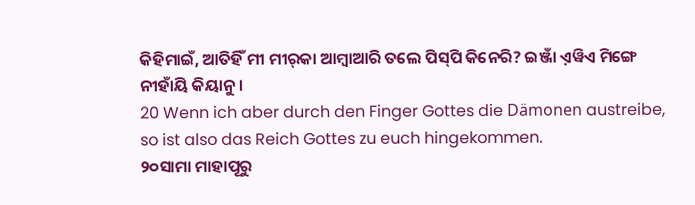କିହିମାଇଁ, ଆତିହିଁ ମୀ ମୀର୍‌କା ଆମ୍ବାଆରି ତଲେ ପିସ୍‌ପି କିନେରି? ଇଞ୍ଜାଁ ଏ଼ୱିଏ ମିଙ୍ଗେ ନୀହାଁୟି କିୟାନୁ ।
20 Wenn ich aber durch den Finger Gottes die Dämonen austreibe, so ist also das Reich Gottes zu euch hingekommen.
୨୦ସାମା ମାହାପୂରୁ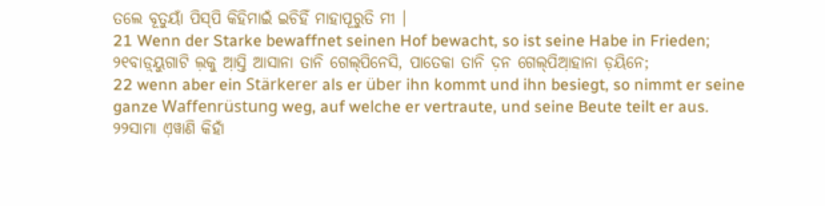ତଲେ ବୂତୁୟାଁ ପିସ୍‌ପି କିହିମାଇଁ ଇଚିହିଁ ମାହାପୂରୁତି ମୀ ।
21 Wenn der Starke bewaffnet seinen Hof bewacht, so ist seine Habe in Frieden;
୨୧ବାଡ଼୍‌ୟୁଗାଟି ଲ଼କୁ ଆ଼ସ୍ତି ଆସାନା ତାନି ଗେଲ୍‌ପିନେସି, ପାତେକା ତାନି ଦ଼ନ ଗେଲ୍‌ପିଆ଼ହାନା ଡ଼ୟିନେ;
22 wenn aber ein Stärkerer als er über ihn kommt und ihn besiegt, so nimmt er seine ganze Waffenrüstung weg, auf welche er vertraute, und seine Beute teilt er aus.
୨୨ସାମା ଏ଼ୱାଣି କିହାଁ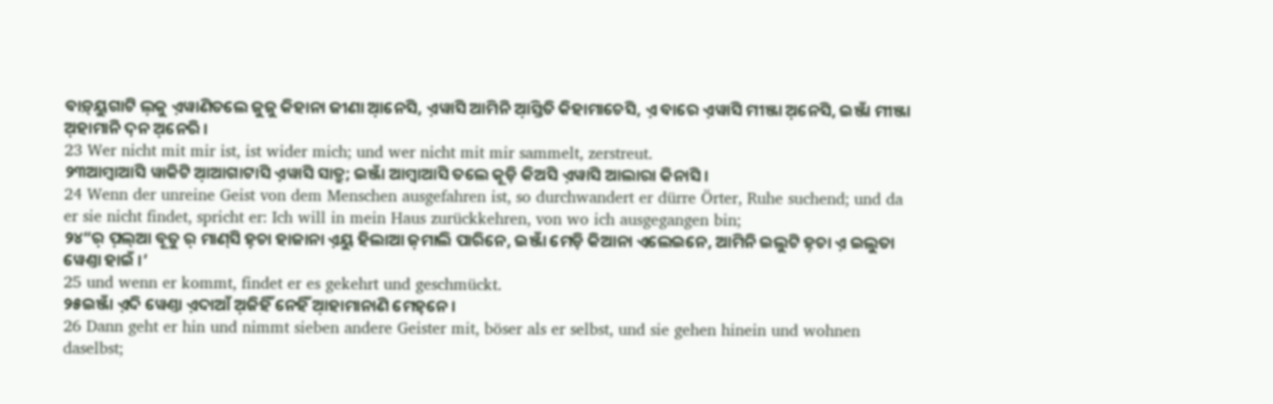ବାଡ଼୍‌ୟୁଗାଟି ଲ଼କୁ ଏ଼ୱାଣିତଲେ ଜୁଜୁ କିହାନା ଜୀଣା ଆ଼ନେସି, ଏ଼ୱାସି ଆମିନି ଆ଼ସ୍ତିତି କିହାମାଚେସି, ଏ଼ ବାରେ ଏ଼ୱାସି ମୀଞ୍ଜା ଅ଼ନେସି, ଇଞ୍ଜାଁ ମୀଞ୍ଜା ଅ଼ହାମାନି ଦ଼ନ ଅ଼ନେରି ।
23 Wer nicht mit mir ist, ist wider mich; und wer nicht mit mir sammelt, zerstreut.
୨୩ଆମ୍ବାଆସି ୱାକିଟି ଆ଼ଆଗାଟାସି ଏ଼ୱାସି ସାତ୍ରୁ; ଇଞ୍ଜାଁ ଆମ୍ବାଆସି ତଲେ କୂଡ଼ି କିଅସି ଏ଼ୱାସି ଆଲାରା କିନାସି ।
24 Wenn der unreine Geist von dem Menschen ausgefahren ist, so durchwandert er dürre Örter, Ruhe suchend; und da er sie nicht findet, spricht er: Ich will in mein Haus zurückkehren, von wo ich ausgegangen bin;
୨୪“ର଼ ପ଼ଲ୍‌ଆ ବୂତୁ ର଼ ମାଣ୍‌ସି ହ଼ଚା ହାଜାନା ଏ଼ୟୁ ହିଲାଆ ଜ଼ମାଲି ପାରିନେ, ଇଞ୍ଜାଁ ମେଡ଼ି କିଆନା ଏଲେଇନେ, ଆମିନି ଇଲୁଟି ହ଼ଚା ଏ଼ ଇଲୁତା ୱେଣ୍ତା ହାଇଁ ।’
25 und wenn er kommt, findet er es gekehrt und geschmückt.
୨୫ଇଞ୍ଜାଁ ଏ଼ଦି ୱେଣ୍ତା ଏ଼ଦାଆଁ ଅ଼ଜିହିଁ ନେହିଁ ଆ଼ହାମାନାଣି ମେହ୍‌ନେ ।
26 Dann geht er hin und nimmt sieben andere Geister mit, böser als er selbst, und sie gehen hinein und wohnen daselbst;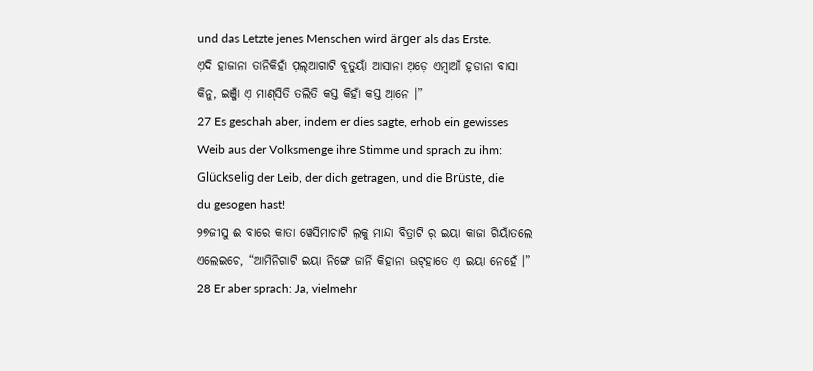und das Letzte jenes Menschen wird ärger als das Erste.
ଏ଼ଦି ହାଜାନା ତାନିକିହାଁ ପ଼ଲ୍‌ଆଗାଟି ବୂତୁୟାଁ ଆସାନା ଅ଼ଡ଼େ ଏମ୍ବାଆଁ ହ଼ଡାନା ବାସା କିନୁ, ଇଞ୍ଜାଁ ଏ଼ ମାଣ୍‌ସିତି ତଲିତି କସ୍ତ କିହାଁ କସ୍ତ ଆ଼ନେ ।”
27 Es geschah aber, indem er dies sagte, erhob ein gewisses Weib aus der Volksmenge ihre Stimme und sprach zu ihm: Glückselig der Leib, der dich getragen, und die Brüste, die du gesogen hast!
୨୭ଜୀସୁ ଈ ବାରେ କାତା ୱେସିମାଚାଟି ଲ଼କୁ ମାନ୍ଦା ବିତ୍ରାଟି ର଼ ଇୟା କାଜା ଗିୟାଁତଲେ ଏଲେଇଚେ, “ଆମିନିଗାଟି ଇୟା ନିଙ୍ଗେ ଜାର୍ନି କିହାନା ଊଟ୍‌ହାତେ ଏ଼ ଇୟା ନେହେଁ ।”
28 Er aber sprach: Ja, vielmehr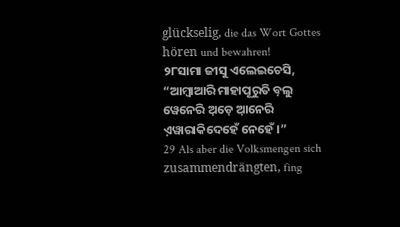glückselig, die das Wort Gottes hören und bewahren!
୨୮ସାମା ଜୀସୁ ଏଲେଇଚେସି, “ଆମ୍ବାଆରି ମାହାପୂରୁତି ବ଼ଲୁ ୱେନେରି ଅ଼ଡ଼େ ଆ଼ନେରି ଏ଼ୱାରାକିଦେହେଁ ନେହେଁ ।”
29 Als aber die Volksmengen sich zusammendrängten, fing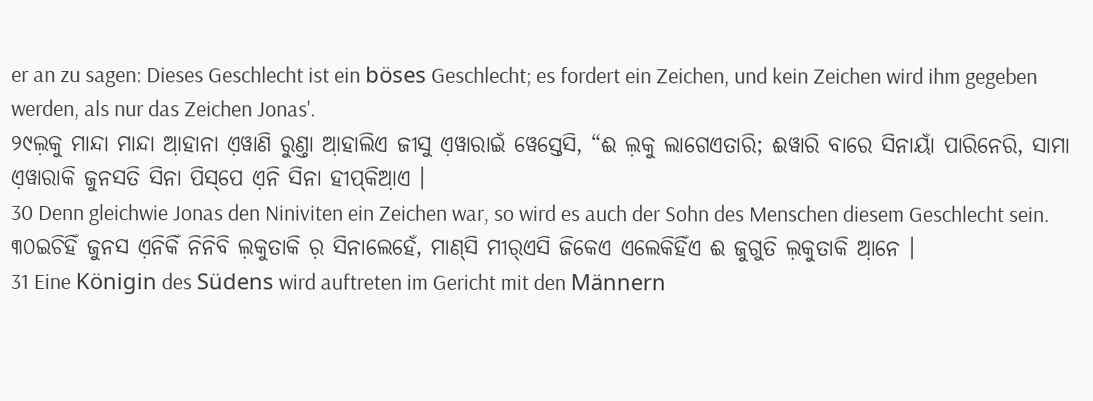er an zu sagen: Dieses Geschlecht ist ein böses Geschlecht; es fordert ein Zeichen, und kein Zeichen wird ihm gegeben werden, als nur das Zeichen Jonas'.
୨୯ଲ଼କୁ ମାନ୍ଦା ମାନ୍ଦା ଆ଼ହାନା ଏ଼ୱାଣି ରୁଣ୍ତା ଆ଼ହାଲିଏ ଜୀସୁ ଏ଼ୱାରାଇଁ ୱେସ୍ତେସି, “ଈ ଲ଼କୁ ଲାଗେଏତାରି; ଈୱାରି ବାରେ ସିନାୟାଁ ପାରିନେରି, ସାମା ଏ଼ୱାରାକି ଜୁନସତି ସିନା ପିସ୍‌ପେ ଏ଼ନି ସିନା ହୀପ୍‌କିଆ଼ଏ ।
30 Denn gleichwie Jonas den Niniviten ein Zeichen war, so wird es auch der Sohn des Menschen diesem Geschlecht sein.
୩୦ଇଚିହିଁ ଜୁନସ ଏ଼ନିକିଁ ନିନିବି ଲ଼କୁତାକି ର଼ ସିନାଲେହେଁ, ମାଣ୍‌ସି ମୀର୍‌ଏସି ଜିକେଏ ଏଲେକିହିଁଏ ଈ ଜୁଗୁତି ଲ଼କୁତାକି ଆ଼ନେ ।
31 Eine Königin des Südens wird auftreten im Gericht mit den Männern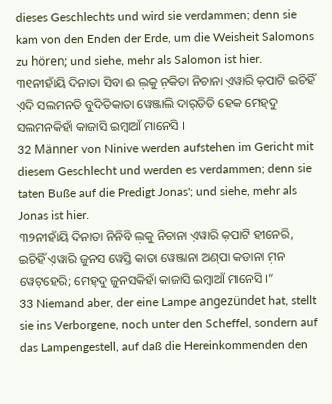dieses Geschlechts und wird sie verdammen; denn sie kam von den Enden der Erde, um die Weisheit Salomons zu hören; und siehe, mehr als Salomon ist hier.
୩୧ନୀହାଁୟି ଦିନାତା ସିବା ଈ ଲ଼କୁ ନ଼କିତା ନିଚାନା ଏ଼ୱାରି କ଼ପାଟି ଇଚିହିଁ ଏ଼ଦି ସଲମନତି ବୁଦିତିକାତା ୱେଞ୍ଜାଲି ଦାର୍‌ତିତି ହେକ ମେହ୍‌ଦୁ ସଲମନକିହାଁ କାଜାସି ଇମ୍ବାଆଁ ମାନେସି ।
32 Männer von Ninive werden aufstehen im Gericht mit diesem Geschlecht und werden es verdammen; denn sie taten Buße auf die Predigt Jonas'; und siehe, mehr als Jonas ist hier.
୩୨ନୀହାଁୟି ଦିନାତା ନିନିବି ଲ଼କୁ ନିଚାନା ଏ଼ୱାରି କ଼ପାଟି ହୀନେରି, ଇଚିହିଁ ଏ଼ୱାରି ଜୁନସ ୱେସ୍ତି କାତା ୱେଞ୍ଜାନା ଅଣ୍‌ପା କଡାନା ମ଼ନ ୱେଟ୍‌ହେରି; ମେହ୍‌ଦୁ ଜୁନସକିହାଁ କାଜାସି ଇମ୍ବାଆଁ ମାନେସି ।”
33 Niemand aber, der eine Lampe angezündet hat, stellt sie ins Verborgene, noch unter den Scheffel, sondern auf das Lampengestell, auf daß die Hereinkommenden den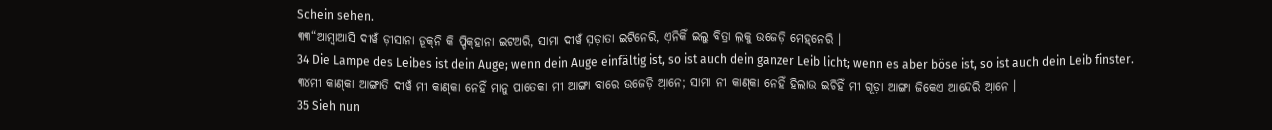Schein sehen.
୩୩“ଆମ୍ବାଆସି ଦୀୱଁ ଡ଼ୀସାନା ଡ଼ୂକ୍‌ନି କି ପ୍ଡିକ୍‌ହାନା ଇଟଅରି, ସାମା ଦୀୱଁ ସ଼ଡ଼ାତା ଇଟିନେରି, ଏ଼ନିକିଁ ଇଲୁ ବିତ୍ରା ଲ଼କୁ ଉଜେଡ଼ି ମେହ୍‌ନେରି ।
34 Die Lampe des Leibes ist dein Auge; wenn dein Auge einfältig ist, so ist auch dein ganzer Leib licht; wenn es aber böse ist, so ist auch dein Leib finster.
୩୪ମୀ କାଣ୍‌କା ଆଙ୍ଗାତି ଦୀୱଁ ମୀ କାଣ୍‌କା ନେହିଁ ମାନୁ ପାତେକା ମୀ ଆଙ୍ଗା ବାରେ ଉଜେଡ଼ି ଆ଼ନେ; ସାମା ନୀ କାଣ୍‌କା ନେହିଁ ହିଲାଉ ଇଚିହିଁ ମୀ ଗୂଡ଼ା ଆଙ୍ଗା ଜିକେଏ ଆନ୍ଦେରି ଆ଼ନେ ।
35 Sieh nun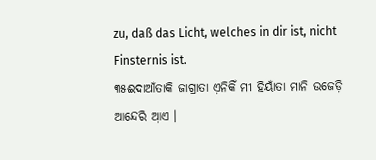zu, daß das Licht, welches in dir ist, nicht Finsternis ist.
୩୫ଈଦାଆଁତାକି ଜାଗ୍ରାତା ଏ଼ନିକିଁ ମୀ ହିୟାଁତା ମାନି ଉଜେଡ଼ି ଆନ୍ଦେରି ଆ଼ଏ ।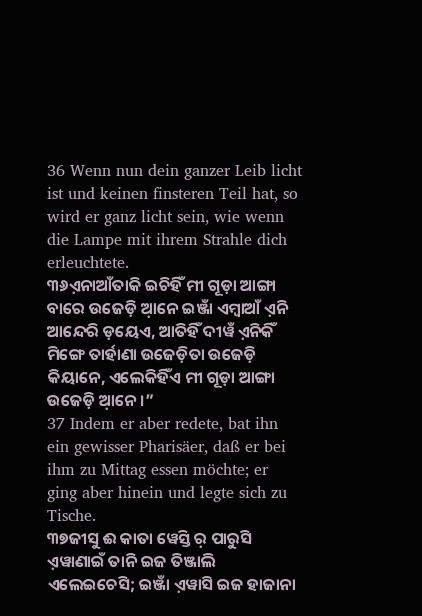36 Wenn nun dein ganzer Leib licht ist und keinen finsteren Teil hat, so wird er ganz licht sein, wie wenn die Lampe mit ihrem Strahle dich erleuchtete.
୩୬ଏ଼ନାଆଁତାକି ଇଚିହିଁ ମୀ ଗୂଡ଼ା ଆଙ୍ଗା ବାରେ ଉଜେଡ଼ି ଆ଼ନେ ଇଞ୍ଜାଁ ଏମ୍ବାଆଁ ଏ଼ନି ଆନ୍ଦେରି ଡ଼ୟେଏ, ଆତିହିଁ ଦୀୱଁ ଏ଼ନିକିଁ ମିଙ୍ଗେ ତାର୍ହାଣା ଉଜେଡ଼ିତା ଉଜେଡ଼ି କିୟାନେ, ଏଲେକିହିଁଏ ମୀ ଗୂଡ଼ା ଆଙ୍ଗା ଉଜେଡ଼ି ଆ଼ନେ ।”
37 Indem er aber redete, bat ihn ein gewisser Pharisäer, daß er bei ihm zu Mittag essen möchte; er ging aber hinein und legte sich zu Tische.
୩୭ଜୀସୁ ଈ କାତା ୱେସ୍ତି ର଼ ପାରୁସି ଏ଼ୱାଣାଇଁ ତାନି ଇଜ ତିଞ୍ଜାଲି ଏଲେଇଚେସି; ଇଞ୍ଜାଁ ଏ଼ୱାସି ଇଜ ହାଜାନା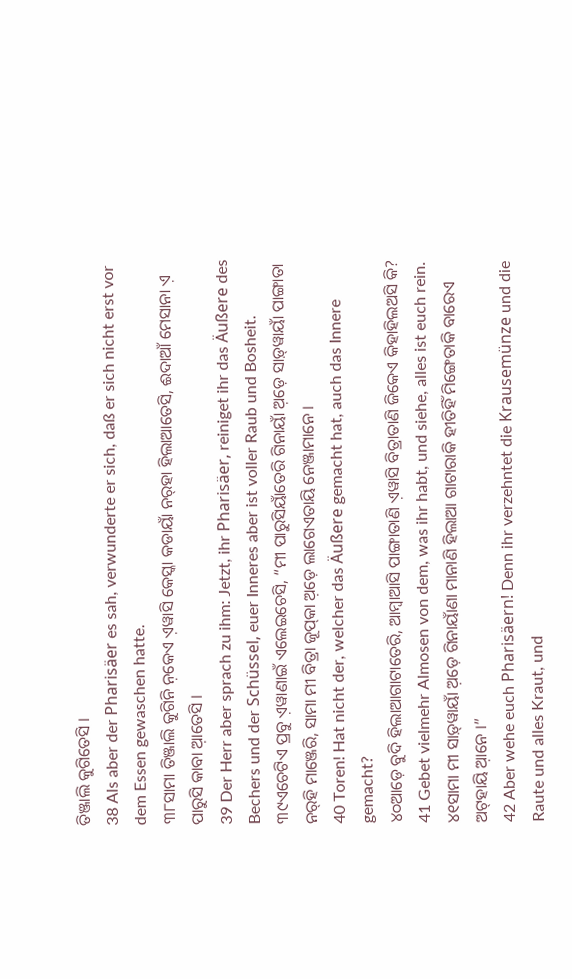ତିଞ୍ଜାଲି କୁଗିତେସି ।
38 Als aber der Pharisäer es sah, verwunderte er sich, daß er sich nicht erst vor dem Essen gewaschen hatte.
୩୮ସାମା ତିଞ୍ଜାଲି କୁଗିନି ନ଼କେଏ ଏ଼ୱାସି କେସ୍କା କଡାୟାଁ ନର୍‌ହା ହିଲାଆତେସି, ଈଦାଆଁ ମେସାନା ଏ଼ ପାରୁସି କାବା ଆ଼ତେସି ।
39 Der Herr aber sprach zu ihm: Jetzt, ihr Pharisäer, reiniget ihr das Äußere des Bechers und der Schüssel, euer Inneres aber ist voller Raub und Bosheit.
୩୯ଏଚେଟିଏ ପ୍ରବୁ ଏ଼ୱାଣାଇଁ ଏଲେଇଚେସି, “ମୀ ପାରୁସିୟାଁତେରି ଗିନାୟାଁ ଅ଼ଡ଼େ ସାଡ଼୍‌ୱାୟାଁ ପାଙ୍ଗାତା ନର୍‌ହି ମାଞ୍ଜେରି, ସାମା ମୀ ବିତ୍ରା ଜୂପ୍‌କା ଅ଼ଡ଼େ ଲାଗେଏତାୟି ନେଞ୍ଜାମାନେ ।
40 Toren! Hat nicht der, welcher das Äußere gemacht hat, auch das Innere gemacht?
୪୦ଆଡ଼େ ବୁଦି ହିଲାଆଗାଟାତେରି, ଆମ୍ବାଆସି ପାଙ୍ଗାତାଣି ଏ଼ୱାସି ବିତ୍ରାତାଣି ଜିକେଏ କିହାହିଲଅସି କି?
41 Gebet vielmehr Almosen von dem, was ihr habt, und siehe, alles ist euch rein.
୪୧ସାମା ମୀ ସାଡ଼୍‌ୱାୟାଁ ଅ଼ଡ଼େ ଗିନାୟାଁଣା ମାନାଣି ହିଲାଆ ଗାଟାରାକି ହୀତିହିଁ ମିଙ୍ଗେତାକି ବାରେଏ ଅଟ୍‌ହାୟି ଆ଼ନେ ।”
42 Aber wehe euch Pharisäern! Denn ihr verzehntet die Krausemünze und die Raute und alles Kraut, und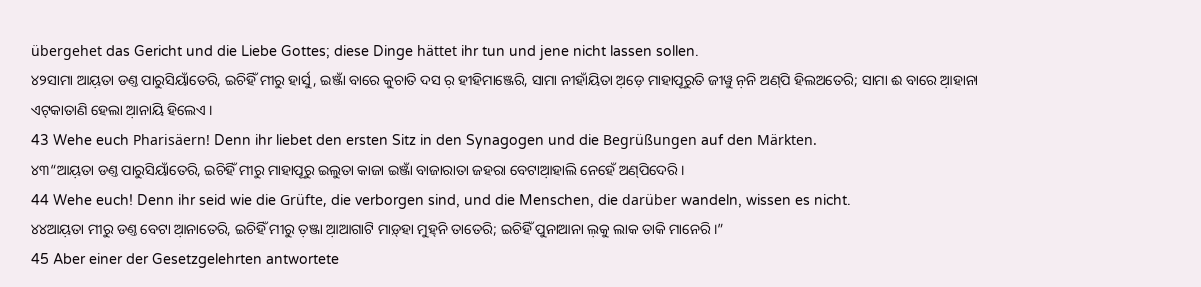übergehet das Gericht und die Liebe Gottes; diese Dinge hättet ihr tun und jene nicht lassen sollen.
୪୨ସାମା ଆୟ଼ତା ଡଣ୍ତ ପାରୁସିୟାଁତେରି, ଇଚିହିଁ ମୀରୁ ହାର୍ସୁ, ଇଞ୍ଜାଁ ବାରେ କୁଚାତି ଦସ ର଼ ହୀହିମାଞ୍ଜେରି, ସାମା ନୀହାଁୟିତା ଅ଼ଡ଼େ ମାହାପୂରୁତି ଜୀୱୁ ନ଼ନି ଅଣ୍‌ପି ହିଲଅତେରି; ସାମା ଈ ବାରେ ଆ଼ହାନା ଏଟ୍‌କାତାଣି ହେଲା ଆ଼ନାୟି ହିଲେଏ ।
43 Wehe euch Pharisäern! Denn ihr liebet den ersten Sitz in den Synagogen und die Begrüßungen auf den Märkten.
୪୩“ଆୟ଼ତା ଡଣ୍ତ ପାରୁସିୟାଁତେରି, ଇଚିହିଁ ମୀରୁ ମାହାପୂରୁ ଇଲୁତା କାଜା ଇଞ୍ଜାଁ ବାଜାରାତା ଜହରା ବେଟାଆ଼ହାଲି ନେହେଁ ଅଣ୍‌ପିଦେରି ।
44 Wehe euch! Denn ihr seid wie die Grüfte, die verborgen sind, und die Menschen, die darüber wandeln, wissen es nicht.
୪୪ଆୟ଼ତା ମୀରୁ ଡଣ୍ତ ବେଟା ଆ଼ନାତେରି, ଇଚିହିଁ ମୀରୁ ତ଼ଞ୍ଜା ଆ଼ଆଗାଟି ମାଡ଼୍‌ହା ମୁହ୍‌ନି ତାତେରି; ଇଚିହିଁ ପୁନାଆନା ଲ଼କୁ ଲାକ ତାକି ମାନେରି ।”
45 Aber einer der Gesetzgelehrten antwortete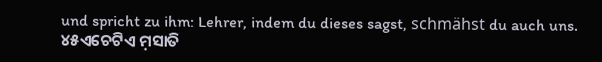und spricht zu ihm: Lehrer, indem du dieses sagst, schmähst du auch uns.
୪୫ଏଚେଟିଏ ମ଼ସାତି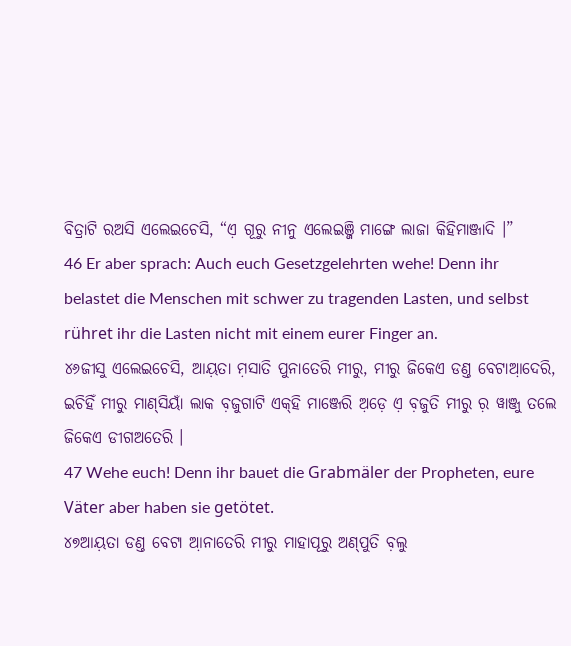ବିତ୍ରାଟି ରଅସି ଏଲେଇଚେସି, “ଏ଼ ଗୂରୁ ନୀନୁ ଏଲେଇଞ୍ଜି ମାଙ୍ଗେ ଲାଜା କିହିମାଞ୍ଜାଦି ।”
46 Er aber sprach: Auch euch Gesetzgelehrten wehe! Denn ihr belastet die Menschen mit schwer zu tragenden Lasten, und selbst rühret ihr die Lasten nicht mit einem eurer Finger an.
୪୬ଜୀସୁ ଏଲେଇଚେସି, ଆୟ଼ତା ମ଼ସାତି ପୁନାତେରି ମୀରୁ, ମୀରୁ ଜିକେଏ ଡଣ୍ତ ବେଟାଆ଼ଦେରି, ଇଚିହିଁ ମୀରୁ ମାଣ୍‌ସିୟାଁ ଲାକ ବ଼ଜୁଗାଟି ଏକ୍‌ହି ମାଞ୍ଜେରି ଅ଼ଡ଼େ ଏ଼ ବ଼ଜୁତି ମୀରୁ ର଼ ୱାଞ୍ଜୁ ତଲେ ଜିକେଏ ଡୀଗଅତେରି ।
47 Wehe euch! Denn ihr bauet die Grabmäler der Propheten, eure Väter aber haben sie getötet.
୪୭ଆୟ଼ତା ଡଣ୍ତ ବେଟା ଆ଼ନାତେରି ମୀରୁ ମାହାପୂରୁ ଅଣ୍‌ପୁତି ବ଼ଲୁ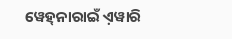ୱେହ୍‌ନାରାଇଁ ଏ଼ୱାରି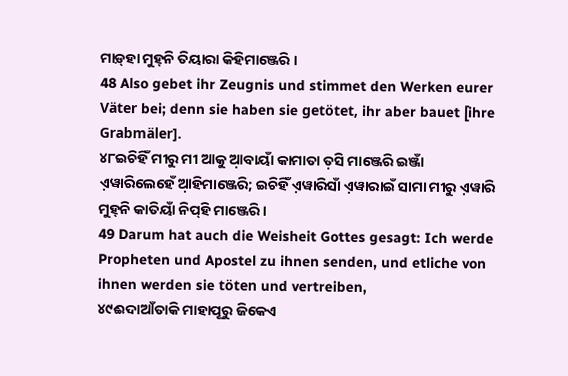ମାଡ଼୍‌ହା ମୁହ୍‌ନି ତିୟାରା କିହିମାଞ୍ଜେରି ।
48 Also gebet ihr Zeugnis und stimmet den Werken eurer Väter bei; denn sie haben sie getötet, ihr aber bauet [ihre Grabmäler].
୪୮ଇଚିହିଁ ମୀରୁ ମୀ ଆକୁ ଆ଼ବାୟାଁ କାମାତା ତ଼ସି ମାଞ୍ଜେରି ଇଞ୍ଜାଁ ଏ଼ୱାରିଲେହେଁ ଆ଼ହିମାଞ୍ଜେରି; ଇଚିହିଁ ଏ଼ୱାରିସାଁ ଏ଼ୱାରାଇଁ ସାମା ମୀରୁ ଏ଼ୱାରି ମୁହ୍‌ନି କାତିୟାଁ ନିପ୍‌ହି ମାଞ୍ଜେରି ।
49 Darum hat auch die Weisheit Gottes gesagt: Ich werde Propheten und Apostel zu ihnen senden, und etliche von ihnen werden sie töten und vertreiben,
୪୯ଈଦାଆଁତାକି ମାହାପୂରୁ ଜିକେଏ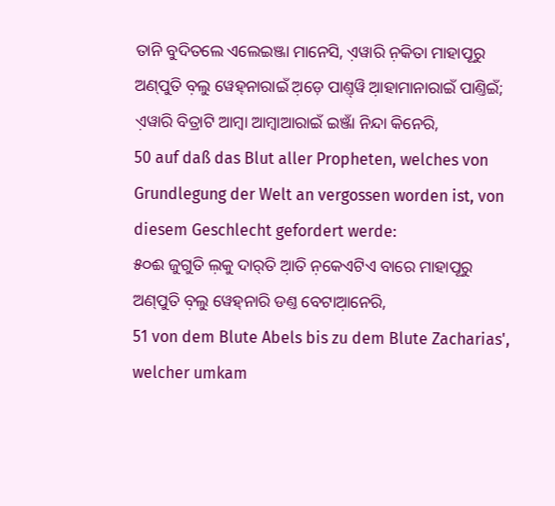ତାନି ବୁଦିତଲେ ଏଲେଇଞ୍ଜା ମାନେସି, ଏ଼ୱାରି ନ଼କିତା ମାହାପୂରୁ ଅଣ୍‌ପୁତି ବ଼ଲୁ ୱେହ୍‌ନାରାଇଁ ଅ଼ଡ଼େ ପାଣ୍ତ୍‌ୱି ଆ଼ହାମାନାରାଇଁ ପାଣ୍ତିଇଁ; ଏ଼ୱାରି ବିତ୍ରାଟି ଆମ୍ବା ଆମ୍ବାଆରାଇଁ ଇଞ୍ଜାଁ ନିନ୍ଦା କିନେରି,
50 auf daß das Blut aller Propheten, welches von Grundlegung der Welt an vergossen worden ist, von diesem Geschlecht gefordert werde:
୫୦ଈ ଜୁଗୁତି ଲ଼କୁ ଦାର୍‌ତି ଆ଼ତି ନ଼କେଏଟିଏ ବାରେ ମାହାପୂରୁ ଅଣ୍‌ପୁତି ବ଼ଲୁ ୱେହ୍‌ନାରି ଡଣ୍ତ ବେଟାଆ଼ନେରି,
51 von dem Blute Abels bis zu dem Blute Zacharias', welcher umkam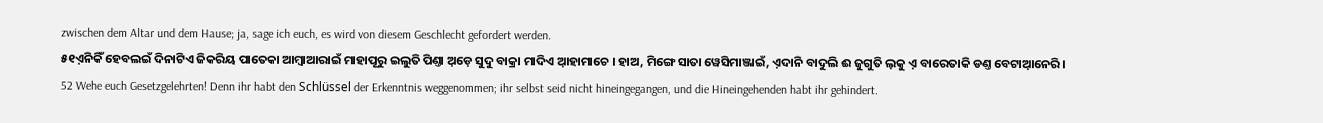zwischen dem Altar und dem Hause; ja, sage ich euch, es wird von diesem Geschlecht gefordert werden.
୫୧ଏ଼ନିକିଁ ହେବଲଇଁ ଦିନାଟିଏ ଜିକରିୟ ପାତେକା ଆମ୍ବାଆରାଇଁ ମାହାପୂରୁ ଇଲୁତି ପିଣ୍ତା ଅ଼ଡ଼େ ସୁଦୁ ବାକ୍ରା ମାଦିଏ ଆ଼ହାମାଚେ । ହାଅ, ମିଙ୍ଗେ ସାତା ୱେସିମାଞ୍ଜାଇଁ, ଏ଼ଦାନି ବାଦୁଲି ଈ ଜୁଗୁତି ଲ଼କୁ ଏ଼ ବାରେତାକି ଡଣ୍ତ ବେଟାଆ଼ନେରି ।
52 Wehe euch Gesetzgelehrten! Denn ihr habt den Schlüssel der Erkenntnis weggenommen; ihr selbst seid nicht hineingegangen, und die Hineingehenden habt ihr gehindert.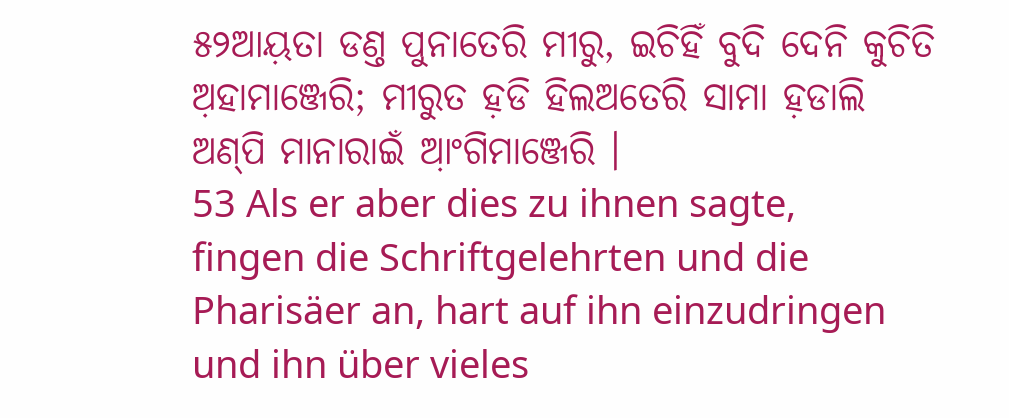୫୨ଆୟ଼ତା ଡଣ୍ତ ପୁନାତେରି ମୀରୁ, ଇଚିହିଁ ବୁଦି ଦେନି କୁଚିତି ଅ଼ହାମାଞ୍ଜେରି; ମୀରୁତ ହ଼ଡି ହିଲଅତେରି ସାମା ହ଼ଡାଲି ଅଣ୍‌ପି ମାନାରାଇଁ ଆ଼ଂଗିମାଞ୍ଜେରି ।
53 Als er aber dies zu ihnen sagte, fingen die Schriftgelehrten und die Pharisäer an, hart auf ihn einzudringen und ihn über vieles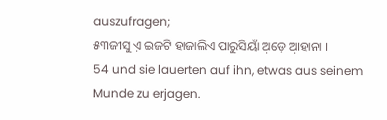auszufragen;
୫୩ଜୀସୁ ଏ଼ ଇଜଟି ହାଜାଲିଏ ପାରୁସିୟାଁ ଅ଼ଡ଼େ ଆ଼ହାନା ।
54 und sie lauerten auf ihn, etwas aus seinem Munde zu erjagen.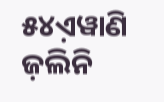୫୪ଏ଼ୱାଣି ଜ଼ଲିନି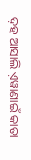ଦ଼ହ ଆସାଲି ଏ଼ୱାଣାଇଁ କାତା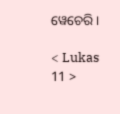ୱେଚେରି ।

< Lukas 11 >